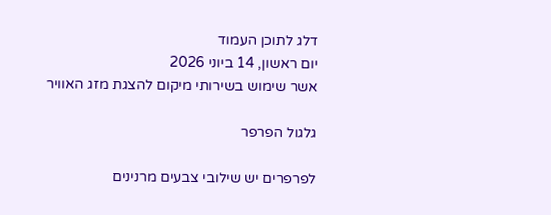דלג לתוכן העמוד
יום ראשון, 14 ביוני 2026
אשר שימוש בשירותי מיקום להצגת מזג האוויר

גלגול הפרפר

לפרפרים יש שילובי צבעים מרנינים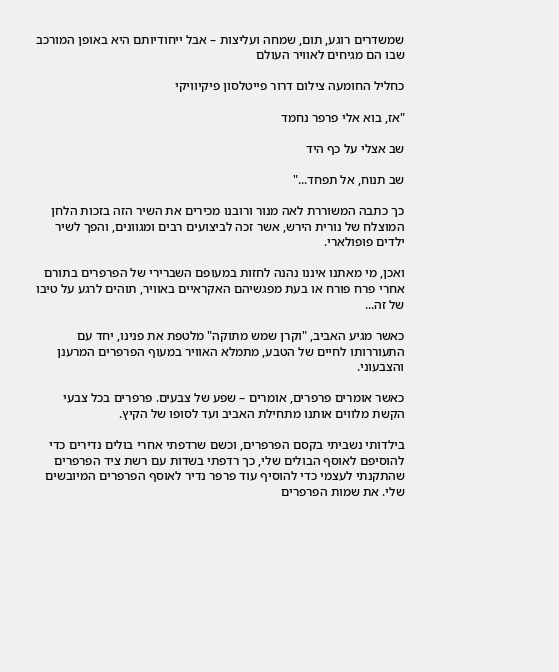שמשדרים רוגע, תום, שמחה ועליצות – אבל ייחודיותם היא באופן המורכב שבו הם מגיחים לאוויר העולם

כחליל החומעה צילום דרור פייטלסון פיקיוויקי

"אז, בוא אלי פרפר נחמד

שב אצלי על כף היד

שב תנוח, אל תפחד..."

כך כתבה המשוררת לאה מנור ורובנו מכירים את השיר הזה בזכות הלחן המוצלח של נורית הירש, אשר זכה לביצועים רבים ומגוונים, והפך לשיר ילדים פופולארי.

ואכן, מי מאתנו איננו נהנה לחזות במעופם השברירי של הפרפרים בתורם אחרי פרח פורח או בעת מפגשיהם האקראיים באוויר, תוהים לרגע על טיבו של זה...

כאשר מגיע האביב, "וקרן שמש מתוקה" מלטפת את פנינו, יחד עם התעוררותו לחיים של הטבע, מתמלא האוויר במעוף הפרפרים המרענן והצבעוני.

כאשר אומרים פרפרים, אומרים – שפע של צבעים. פרפרים בכל צבעי הקשת מלווים אותנו מתחילת האביב ועד לסופו של הקיץ.

בילדותי נשביתי בקסם הפרפרים, וכשם שרדפתי אחרי בולים נדירים כדי להוסיפם לאוסף הבולים שלי, כך רדפתי בשדות עם רשת ציד הפרפרים שהתקנתי לעצמי כדי להוסיף עוד פרפר נדיר לאוסף הפרפרים המיובשים שלי. את שמות הפרפרים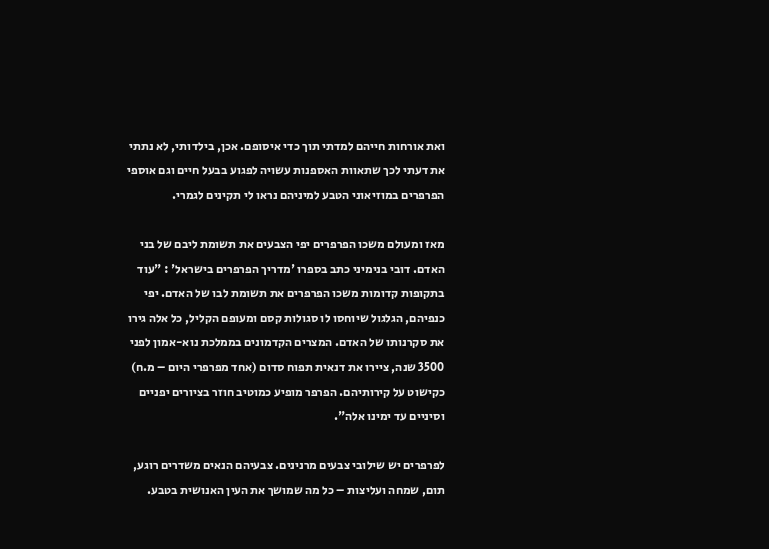ואת אורחות חייהם למדתי תוך כדי איסופם. אכן, בילדותי, לא נתתי את דעתי לכך שתאוות האספנות עשויה לפגוע בבעל חיים וגם אוספי הפרפרים במוזיאוני הטבע למיניהם נראו לי תקינים לגמרי.

מאז ומעולם משכו הפרפרים יפי הצבעים את תשומת ליבם של בני האדם. דובי בנימיני כתב בספרו 'מדריך הפרפרים בישראל' : "עוד בתקופות קדומות משכו הפרפרים את תשומת לבו של האדם. יפי כנפיהם, הגלגול שיוחסו לו סגולות קסם ומעופם הקליל, כל אלה גירו את סקרנותו של האדם. המצרים הקדמונים בממלכת נוא-אמון לפני 3500 שנה, ציירו את דנאית תפוח סדום (אחד מפרפרי היום – מ.ח) כקישוט על קירותיהם. הפרפר מופיע כמוטיב חוזר בציורים יפניים וסיניים עד ימינו אלה".

לפרפרים יש שילובי צבעים מרנינים. צבעיהם הנאים משדרים רוגע, תום, שמחה ועליצות – כל מה שמושך את העין האנושית בטבע.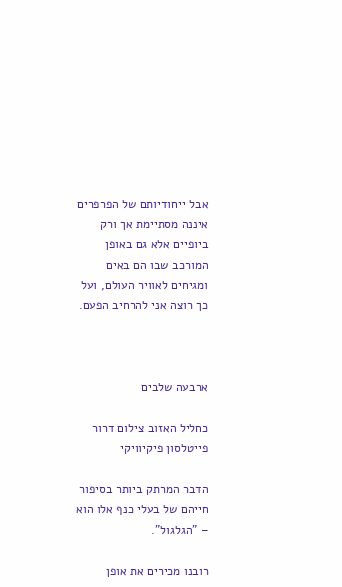אבל ייחודיותם של הפרפרים איננה מסתיימת אך ורק ביופיים אלא גם באופן המורכב שבו הם באים ומגיחים לאוויר העולם, ועל כך רוצה אני להרחיב הפעם.



ארבעה שלבים

כחליל האזוב צילום דרור פייטלסון פיקיוויקי

הדבר המרתק ביותר בסיפור חייהם של בעלי כנף אלו הוא – "הגלגול".

רובנו מכירים את אופן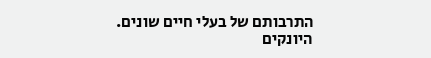התרבותם של בעלי חיים שונים. היונקים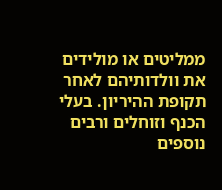ממליטים או מולידים את וולדותיהם לאחר תקופת ההיריון. בעלי הכנף וזוחלים ורבים נוספים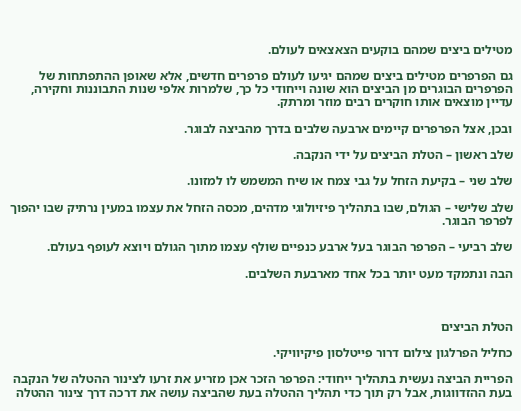מטילים ביצים שמהם בוקעים הצאצאים לעולם.

גם הפרפרים מטילים ביצים שמהם יגיעו לעולם פרפרים חדשים, אלא שאופן ההתפתחות של הפרפרים הבוגרים מן הביצים הוא שונה וייחודי כל כך, שלמרות אלפי שנות התבוננות וחקירה, עדיין מוצאים אותו חוקרים רבים מוזר ומרתק.

ובכן, אצל הפרפרים קיימים ארבעה שלבים בדרך מהביצה לבוגר.

שלב ראשון – הטלת הביצים על ידי הנקבה.

שלב שני – בקיעת הזחל על גבי צמח או שיח המשמש לו למזונו.

שלב שלישי – הגולם, שבו בתהליך פיזיולוגי מדהים, מכסה הזחל את עצמו במעין נרתיק שבו יהפוך לפרפר הבוגר.

שלב רביעי – הפרפר הבוגר בעל ארבע כנפיים שולף עצמו מתוך הגולם ויוצא לעופף בעולם.

הבה ונתמקד מעט יותר בכל אחד מארבעת השלבים.



הטלת הביצים

כחליל הפרלגון צילום דרור פייטלסון פיקיוויקי.

הפריית הביצה נעשית בתהליך ייחודי: הפרפר הזכר אכן מזריע את זרעו לצינור ההטלה של הנקבה בעת ההזדווגות, אבל רק תוך כדי תהליך ההטלה בעת שהביצה עושה את דרכה דרך צינור ההטלה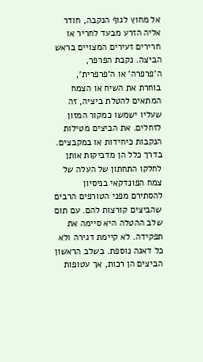אל מחוץ לגוף הנקבה, חודר אליה הזרע מבעד לחריר או חרירים זעירים המצויים בראש הביצה. נקבת הפרפר, ה'פרפרה' או ה'פרפרית', בוחרת את השיח או הצמח המתאים להטלת ביציה, זה שעליו ישמשו כמקור המזון לזחלים. את הביצים מטילות הנקבות כיחידות או במקבצים. בדרך כלל הן מדביקות אותן לחלקו התחתון של העלה של צמח הפונדקאי בניסיון להסתירם מפני הטורפים הרבים שהביצים קורצות להם. עם תום שלב ההטלה היא סיימה את תפקידה. לא קיימת דגירה ולא כל דאגה נוספת. בשלב הראשון הביצים הן רכות, אך עטופות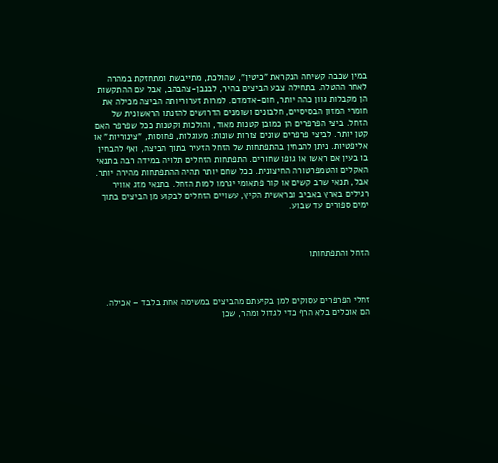במין שכבה קשיחה הנקראת "כיטין", שהולכת, מתייבשת ומתחזקת במהרה לאחר ההטלה. בתחילה צבע הביצים בהיר, לבנבן-צהבהב, אבל עם ההתקשות הן מקבלות גוון כהה יותר, חום-אדמדם. למרות זערוריותה הביצה מכילה את חומרי המזון הבסיסיים, חלבונים ושומנים הדרושים להזנתו הראשונית של הזחל. ביצי הפרפרים הן כמובן קטנות מאוד, והולכות וקטנות ככל שפרפר האם קטן יותר. לביצי פרפרים שונים צורות שונות: מעוגלות, פחוסות, "צינוריות" או אליפטיות. ניתן להבחין בהתפתחות של הזחל הזעיר בתוך הביצה, ואף להבחין בו בעין אם ראשו או גופו שחורים. התפתחות הזחלים תלויה במידה רבה בתנאי האקלים והטמפרטורה החיצונית. ככל שחם יותר תהיה ההתפתחות מהירה יותר. אבל, תנאי שרב קשים או קור פתאומי יגרמו למות הזחל. בתנאי מזג אוויר רגילים בארץ באביב ובראשית הקיץ, עשויים הזחלים לבקוע מן הביצים בתוך ימים ספורים עד שבוע.



הזחל והתפתחותו



זחלי הפרפרים עסוקים למן בקיעתם מהביצים במשימה אחת בלבד – אכילה. הם אוכלים בלא הרף כדי לגדול ומהר, שכן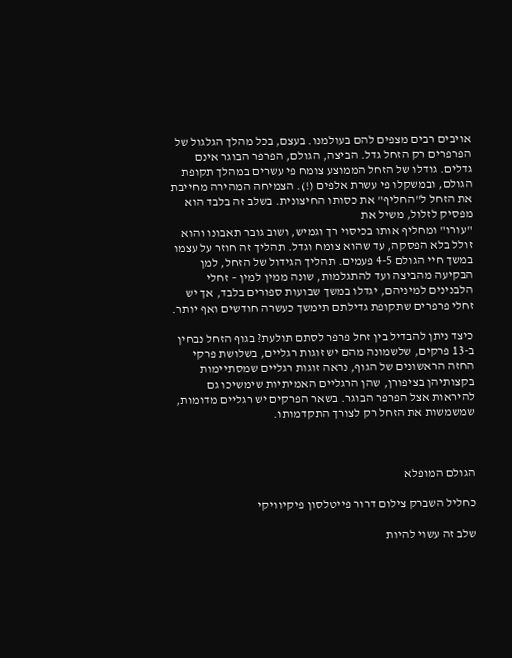אויבים רבים מצפים להם בעולמנו. בעצם, בכל מהלך הגלגול של הפרפרים רק הזחל גדל. הביצה, הגולם, הפרפר הבוגר אינם גדלים. גודלו של הזחל הממוצע צומח פי עשרים במהלך תקופת הגולם, ובמשקלו פי עשרת אלפים (!). הצמיחה המהירה מחייבת את הזחל ל"החליף" את כסותו החיצונית. בשלב זה בלבד הוא מפסיק לזלול, משיל את
"עורו" ומחליף אותו בכיסוי רך וגמיש, ושוב גובר תאבונו והוא זולל בלא הפסקה, עד שהוא צומח וגדל. תהליך זה חוזר על עצמו במשך חיי הגולם 4-5 פעמים. תהליך הגידול של הזחל, למן הבקיעה מהביצה ועד להתגלמות, שונה ממין למין – זחלי הלבנינים למיניהם, יגדלו במשך שבועות ספורים בלבד, אך יש זחלי פרפרים שתקופת גדילתם תימשך כעשרה חודשים ואף יותר.

כיצד ניתן להבדיל בין זחל פרפר לסתם תולעת? בגוף הזחל נבחין ב-13 פרקים, שלשמונה מהם יש זוגות רגליים, בשלושת פרקי החזה הראשונים של הגוף, נראה זוגות רגליים שמסתיימות בקצותיהן בציפורן, שהן הרגליים האמיתיות שימשיכו גם להיראות אצל הפרפר הבוגר. בשאר הפרקים יש רגליים מדומות, שמשמשות את הזחל רק לצורך התקדמותו.



הגולם המופלא

כחליל השברק צילום דרור פייטלסון פיקיוויקי

שלב זה עשוי להיות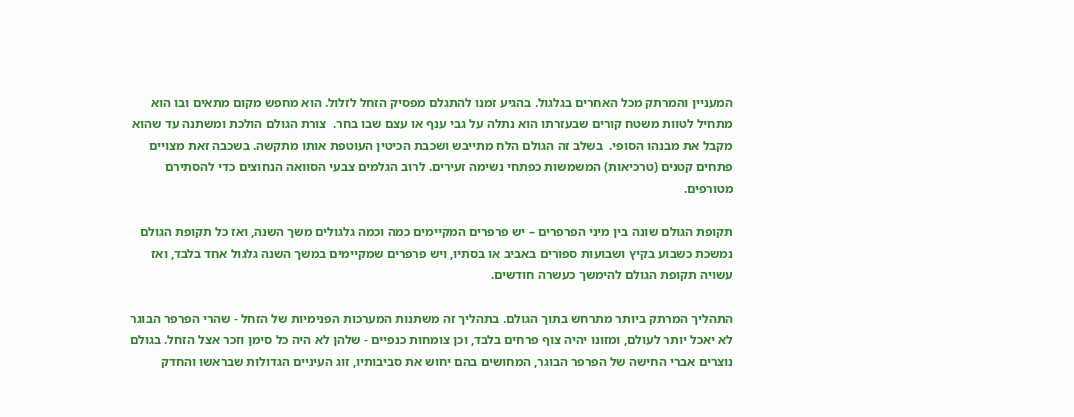המעניין והמרתק מכל האחרים בגלגול. בהגיע זמנו להתגלם מפסיק הזחל לזלול. הוא מחפש מקום מתאים ובו הוא מתחיל לטוות משטח קורים שבעזרתו הוא נתלה על גבי ענף או עצם שבו בחר.  צורת הגולם הולכת ומשתנה עד שהוא מקבל את מבנהו הסופי.  בשלב זה הגולם הלח מתייבש ושכבת הכיטין העוטפת אותו מתקשה. בשכבה זאת מצויים פתחים קטנים (טרכיאות) המשמשות כפתחי נשימה זעירים. לרוב הגלמים צבעי הסוואה הנחוצים כדי להסתירם מטורפים.

תקופת הגולם שונה בין מיני הפרפרים – יש פרפרים המקיימים כמה וכמה גלגולים משך השנה, ואז כל תקופת הגולם נמשכת כשבוע בקיץ ושבועות ספורים באביב או בסתיו, ויש פרפרים שמקיימים במשך השנה גלגול אחד בלבד, ואז עשויה תקופת הגולם להימשך כעשרה חודשים.

התהליך המרתק ביותר מתרחש בתוך הגולם. בתהליך זה משתנות המערכות הפנימיות של הזחל - שהרי הפרפר הבוגר לא יאכל יותר לעולם, ומזונו יהיה צוף פרחים בלבד, וכן צומחות כנפיים - שלהן לא היה כל סימן וזכר אצל הזחל. בגולם נוצרים אברי החישה של הפרפר הבוגר, המחושים בהם יחוש את סביבותיו, זוג העיניים הגדולות שבראשו והחדק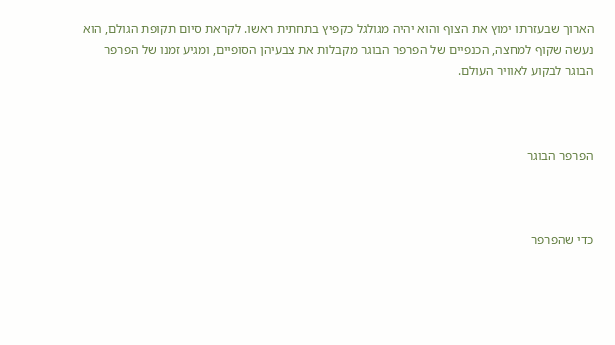הארוך שבעזרתו ימוץ את הצוף והוא יהיה מגולגל כקפיץ בתחתית ראשו. לקראת סיום תקופת הגולם, הוא נעשה שקוף למחצה, הכנפיים של הפרפר הבוגר מקבלות את צבעיהן הסופיים, ומגיע זמנו של הפרפר הבוגר לבקוע לאוויר העולם.



הפרפר הבוגר



כדי שהפרפר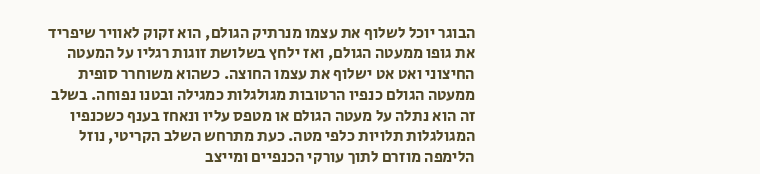הבוגר יוכל לשלוף את עצמו מנרתיק הגולם, הוא זקוק לאוויר שיפריד את גופו ממעטה הגולם, ואז ילחץ בשלושת זוגות רגליו על המעטה החיצוני ואט אט ישלוף את עצמו החוצה. כשהוא משוחרר סופית ממעטה הגולם כנפיו הרטובות מגולגלות כמגילה ובטנו נפוחה. בשלב זה הוא נתלה על מעטה הגולם או מטפס עליו ונאחז בענף כשכנפיו המגולגלות תלויות כלפי מטה. כעת מתרחש השלב הקריטי, נוזל הלימפה מוזרם לתוך עורקי הכנפיים ומייצב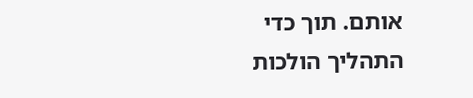אותם. תוך כדי התהליך הולכות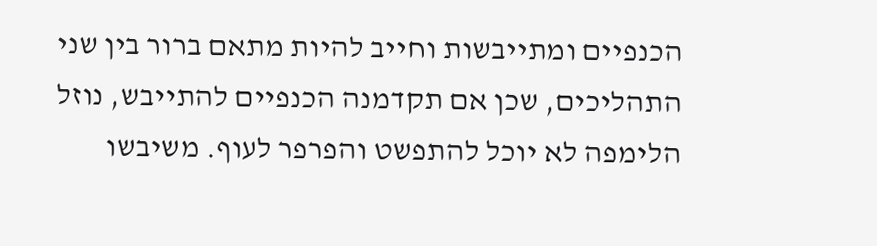הכנפיים ומתייבשות וחייב להיות מתאם ברור בין שני התהליכים, שכן אם תקדמנה הכנפיים להתייבש, נוזל הלימפה לא יוכל להתפשט והפרפר לעוף. משיבשו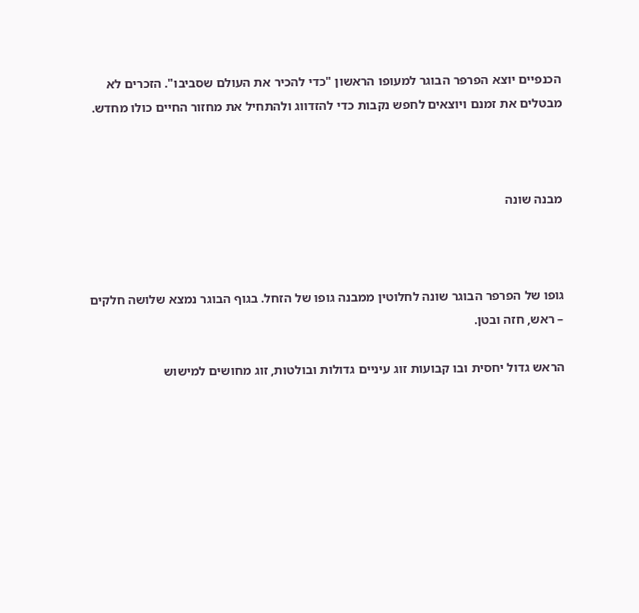הכנפיים יוצא הפרפר הבוגר למעופו הראשון "כדי להכיר את העולם שסביבו". הזכרים לא מבטלים את זמנם ויוצאים לחפש נקבות כדי להזדווג ולהתחיל את מחזור החיים כולו מחדש.



מבנה שונה



גופו של הפרפר הבוגר שונה לחלוטין ממבנה גופו של הזחל. בגוף הבוגר נמצא שלושה חלקים – ראש, חזה ובטן.

הראש גדול יחסית ובו קבועות זוג עיניים גדולות ובולטות, זוג מחושים למישוש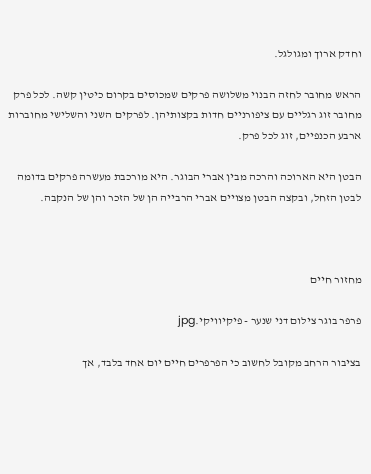וחדק ארוך ומגולגל.

הראש מחובר לחזה הבנוי משלושה פרקים שמכוסים בקרום כיטין קשה. לכל פרק מחובר זוג רגליים עם ציפורניים חדות בקצותיהן. לפרקים השני והשלישי מחוברות ארבע הכנפיים, זוג לכל פרק.

הבטן היא הארוכה והרכה מבין אברי הבוגר. היא מורכבת מעשרה פרקים בדומה לבטן הזחל, ובקצה הבטן מצויים אברי הרבייה הן של הזכר והן של הנקבה.



מחזור חיים

פרפר בוגר צילום דני שנער - פיקיוויקי.jpg

בציבור הרחב מקובל לחשוב כי הפרפרים חיים יום אחד בלבד, אך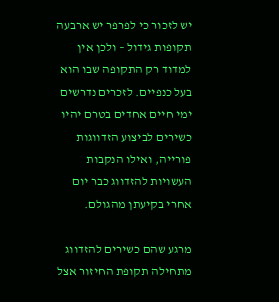יש לזכור כי לפרפר יש ארבעה תקופות גידול – ולכן אין למדוד רק התקופה שבו הוא בעל כנפיים. לזכרים נדרשים ימי חיים אחדים בטרם יהיו כשירים לביצוע הזדווגות פורייה, ואילו הנקבות העשויות להזדווג כבר יום אחרי בקיעתן מהגולם.

מרגע שהם כשירים להזדווג מתחילה תקופת החיזור אצל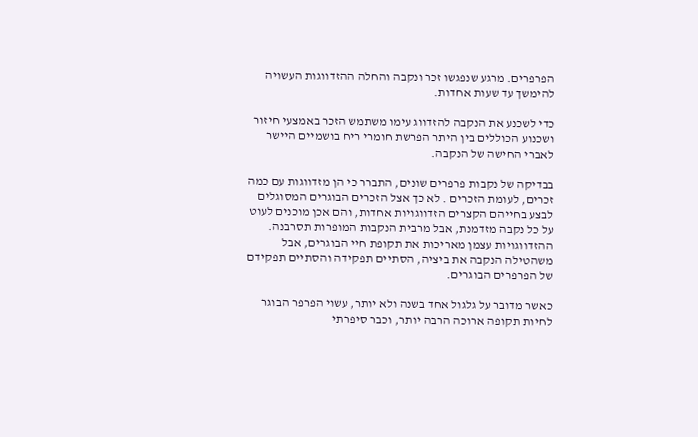הפרפרים. מרגע שנפגשו זכר ונקבה והחלה ההזדווגות העשויה להימשך עד שעות אחדות.

כדי לשכנע את הנקבה להזדווג עימו משתמש הזכר באמצעי חיזור ושכנוע הכוללים בין היתר הפרשת חומרי ריח בושמיים היישר לאברי החישה של הנקבה.

בבדיקה של נקבות פרפרים שונים, התברר כי הן מזדווגות עם כמה זכרים, לעומת הזכרים . לא כך אצל הזכרים הבוגרים המסוגלים לבצע בחייהם הקצרים הזדווגויות אחדות, והם אכן מוכנים לעוט על כל נקבה מזדמנת, אבל מרבית הנקבות המופרות תסרבנה.  ההזדווגויות עצמן מאריכות את תקופת חיי הבוגרים, אבל משהטילה הנקבה את ביציה, הסתיים תפקידה והסתיים תפקידם של הפרפרים הבוגרים.

כאשר מדובר על גלגול אחד בשנה ולא יותר, עשוי הפרפר הבוגר לחיות תקופה ארוכה הרבה יותר, וכבר סיפרתי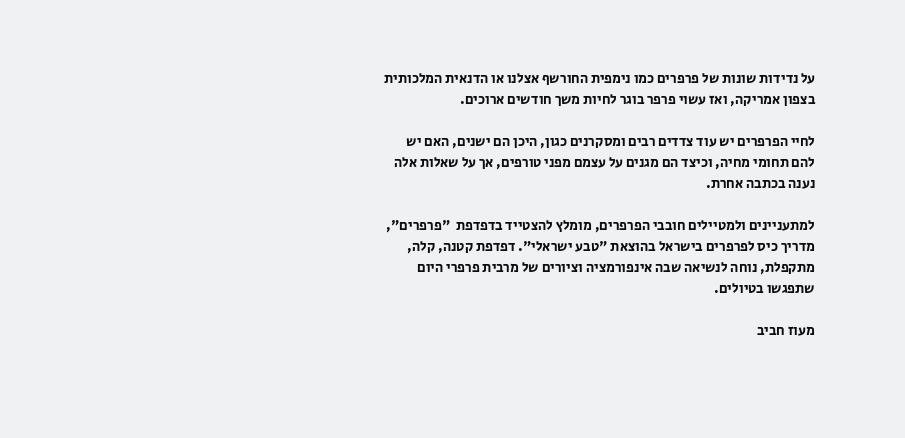על נדידות שונות של פרפרים כמו נימפית החורשף אצלנו או הדנאית המלכותית בצפון אמריקה, ואז עשוי פרפר בוגר לחיות משך חודשים ארוכים.

לחיי הפרפרים יש עוד צדדים רבים ומסקרנים כגון, היכן הם ישנים, האם יש להם תחומי מחיה, וכיצד הם מגנים על עצמם מפני טורפים, אך על שאלות אלה נענה בכתבה אחרת.

למתעניינים ולמטיילים חובבי הפרפרים, מומלץ להצטייד בדפדפת  "פרפרים", מדריך כיס לפרפרים בישראל בהוצאת "טבע ישראלי". דפדפת קטנה, קלה, מתקפלת, נוחה לנשיאה שבה אינפורמציה וציורים של מרבית פרפרי היום שתפגשו בטיולים.

מעוז חביב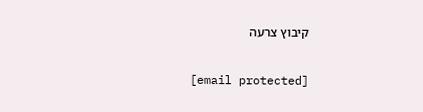קיבוץ צרעה

[email protected]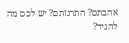אהבתם? התרגזתם? יש לכם מה להגיד?